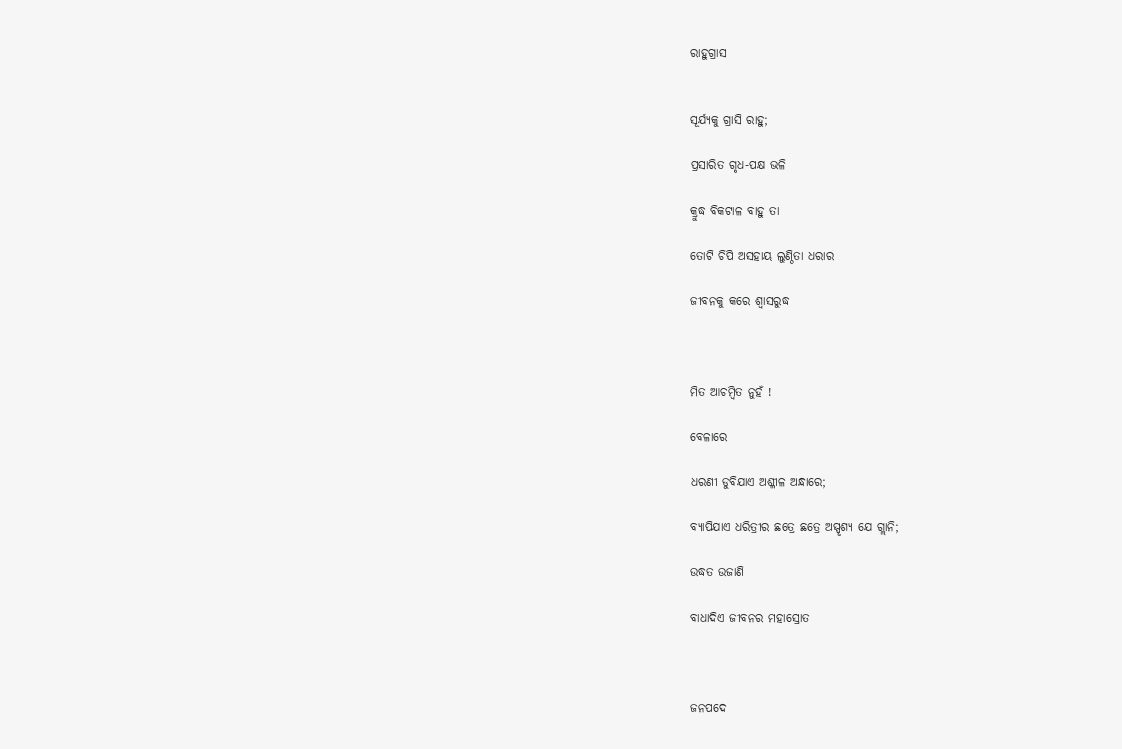ରାହୁଗ୍ରାସ


ସୂର୍ଯ୍ୟକୁ ଗ୍ରାସି ରାହୁ;

ପ୍ରସାରିତ ଗୃଧ-ପକ୍ଷ ଭଳି

କ୍ରୁଦ୍ଧ ବିକଟାଳ ବାହୁ ତା

ତୋଟି ଚିପି ଅସହାୟ ଲୁଣ୍ଠିତା ଧରାର

ଜୀବନକୁ କରେ ଶ୍ବାସରୁଦ୍ଧ



ମିତ ଆଚମ୍ବିତ ନୁହଁ !

ବେଳାରେ

ଧରଣୀ ଡୁବିଯାଏ ଅଶ୍ଳୀଳ ଅନ୍ଧାରେ;

ବ୍ୟାପିଯାଏ ଧରିତ୍ରୀର ଛତ୍ରେ ଛତ୍ରେ ଅସ୍ପୃଶ୍ୟ ଯେ ଗ୍ଲାନି;

ଉଦ୍ଧତ ଉଜାଣି

ବାଧାଦିଏ ଜୀବନର ମହାସ୍ରୋତ



ଜନପଦେ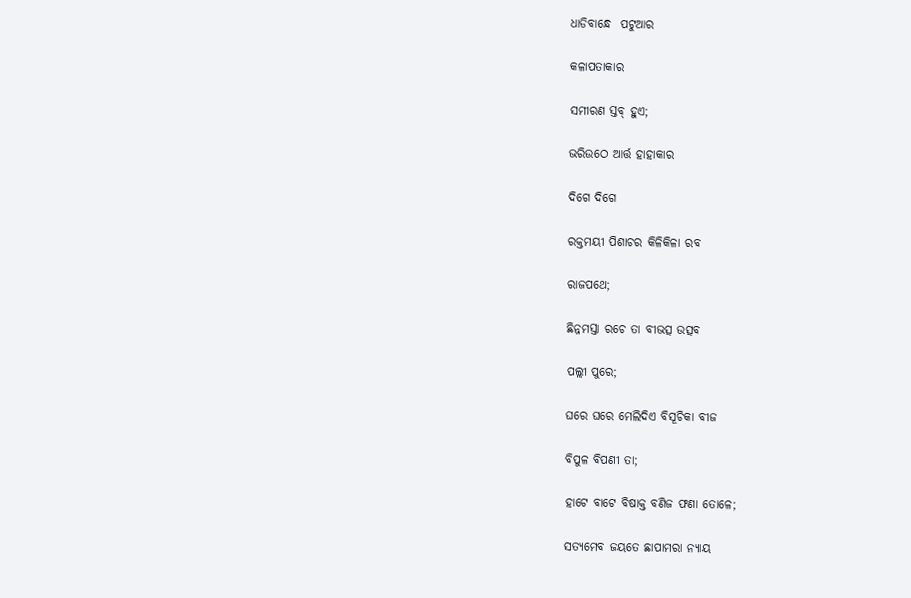ଧାଡିବାନ୍ଧେ  ପଟୁଆର

କଳାପତାକାର

ସମୀରଣ ସ୍ତବ୍ ହୁଏ;

ଭରିଉଠେ ଆର୍ତ୍ତ ହାହାକାର

ଦିଗେ ଦିଗେ

ରକ୍ତମୟୀ ପିଶାଚର କିଳିକିଳା ରବ

ରାଜପଥେ;

ଛିନ୍ନମସ୍ତା ରଚେ ତା ବୀଭତ୍ସ ଉତ୍ସବ

ପଲ୍ଲୀ ପୁରେ;

ଘରେ ଘରେ ମେଲିଦିଏ ବିସୂଚିକା ବୀଜ

ବିପୁଳ ବିପଣୀ ତା;

ହାଟେ ବାଟେ ବିଷାକ୍ତ ବଣିଜ ଫଣା ତୋଳେ;

ସତ୍ୟମେବ ଜୟତେ ଛାପାମରା ନ୍ୟାୟ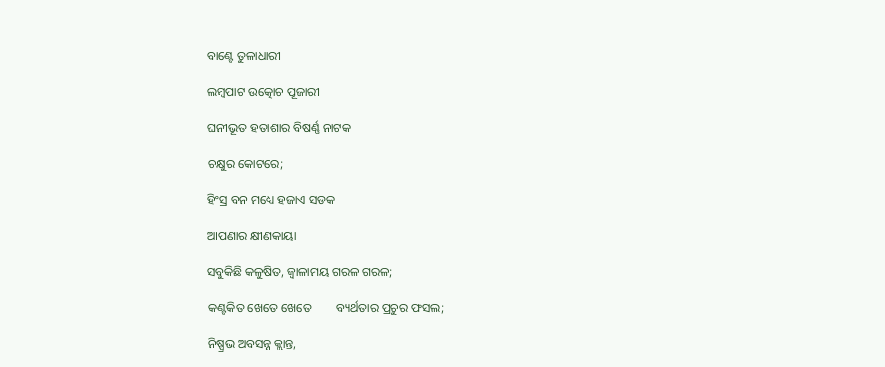ବାଣ୍ଟେ ତୁଳାଧାରୀ

ଲମ୍ବପାଟ ଉତ୍କୋଚ ପୂଜାରୀ

ଘନୀଭୂତ ହତାଶାର ବିଷର୍ଣ୍ଣ ନାଟକ

ଚକ୍ଷୁର କୋଟରେ;

ହିଂସ୍ର ବନ ମଧ୍ୟେ ହଜାଏ ସଡକ

ଆପଣାର କ୍ଷୀଣକାୟା

ସବୁକିଛି କଳୁଷିତ, ଜ୍ବାଳାମୟ ଗରଳ ଗରଳ;

କଣ୍ଟକିତ ଖେତେ ଖେତେ        ବ୍ୟର୍ଥତାର ପ୍ରଚୁର ଫସଲ;

ନିଷ୍ପ୍ରଭ ଅବସନ୍ନ କ୍ଲାନ୍ତ,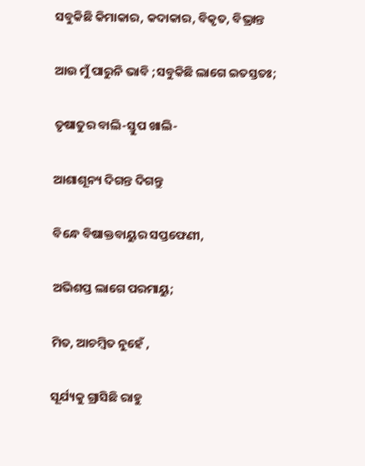ସବୁକିଛି କିମାକାର, କଦାକାର, ବିକୃତ, ବିଭ୍ରାନ୍ତ

ଆଉ ମୁଁ ପାରୁନି ଭାବି ;ସବୁକିଛି ଲାଗେ ଇତସ୍ତତଃ;

ତୃଷାତୁର ବାଲି-ସ୍ତୁପ ଖାଲି-

ଆଶାଶୂନ୍ୟ ଦିଗନ୍ତ ଦିଗନ୍ତୁ

ବିନ୍ଧେ ବିଷାକ୍ତବାୟୁର ସପ୍ତଫେଣୀ,

ଅଭିଶପ୍ତ ଲାଗେ ପରମାୟୁ;

ମିତ, ଆଚମ୍ବିତ ନୁହେଁ ,

ସୂର୍ଯ୍ୟକୁ ଗ୍ରାସିଛି ରାହୁ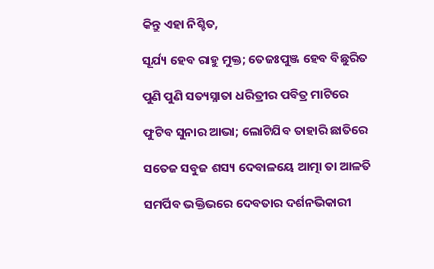କିନ୍ତୁ ଏହା ନିଶ୍ଚିତ,

ସୂର୍ଯ୍ୟ ହେବ ରାହୁ ମୁକ୍ତ; ତେଜଃପୁଞ୍ଜ ହେବ ବିଛୁରିତ

ପୁଣି ପୁଣି ସତ୍ୟସ୍ନାତା ଧରିତ୍ରୀର ପବିତ୍ର ମାଟିରେ

ଫୁଟିବ ସୁନାର ଆଭା; ଲୋଟିଯିବ ତାହାରି ଛାତିରେ

ସତେଜ ସବୁଜ ଶସ୍ୟ ଦେବାଳୟେ ଆତ୍ମା ତା ଆଳତି

ସମର୍ପିବ ଭକ୍ତିଭରେ ଦେବତାର ଦର୍ଶନଭିକାରୀ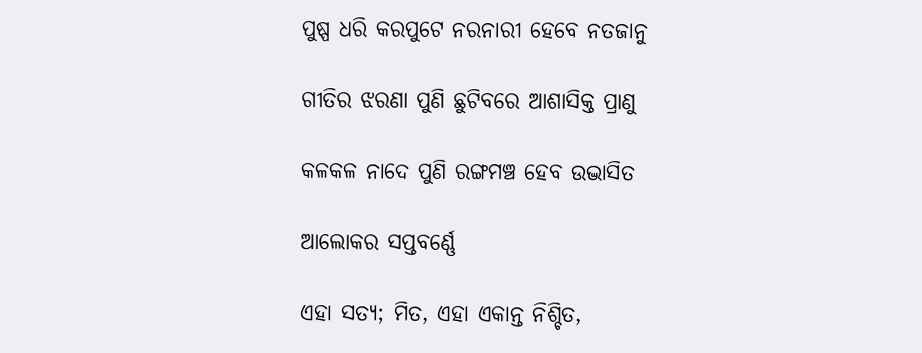ପୁଷ୍ପ ଧରି କରପୁଟେ ନରନାରୀ ହେବେ ନତଜାନୁ

ଗୀତିର ଝରଣା ପୁଣି ଛୁଟିବରେ ଆଶାସିକ୍ତ ପ୍ରାଣୁ

କଳକଳ ନାଦେ ପୁଣି ରଙ୍ଗମଞ୍ଚ ହେବ ଉଦ୍ଭାସିତ

ଆଲୋକର ସପ୍ତବର୍ଣ୍ଣେ

ଏହା ସତ୍ୟ; ମିତ, ଏହା ଏକାନ୍ତ ନିଶ୍ଚିତ,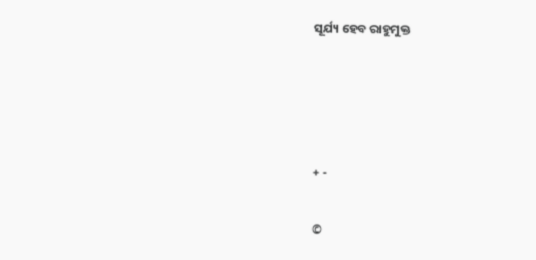ସୂର୍ଯ୍ୟ ହେବ ରାହୁମୁକ୍ତ




+ -

©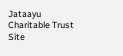Jataayu Charitable Trust
Site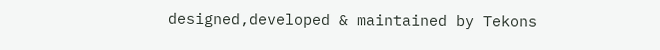designed,developed & maintained by Tekons